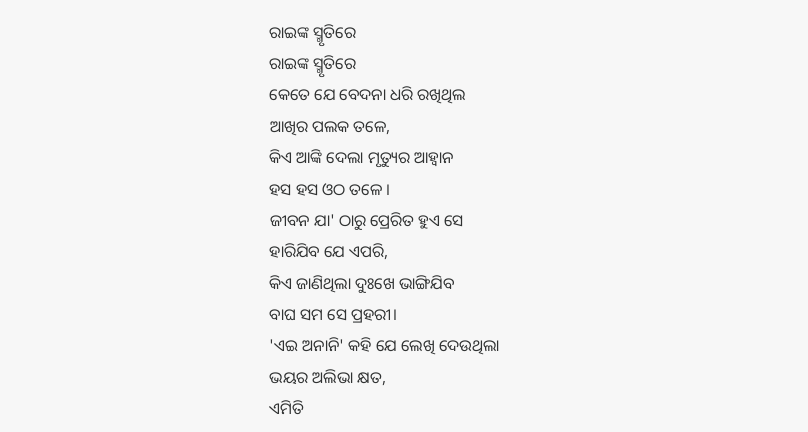ରାଇଙ୍କ ସ୍ମୃତିରେ
ରାଇଙ୍କ ସ୍ମୃତିରେ
କେତେ ଯେ ବେଦନା ଧରି ରଖିଥିଲ
ଆଖିର ପଲକ ତଳେ,
କିଏ ଆଙ୍କି ଦେଲା ମୃତ୍ୟୁର ଆହ୍ଵାନ
ହସ ହସ ଓଠ ତଳେ ।
ଜୀବନ ଯା' ଠାରୁ ପ୍ରେରିତ ହୁଏ ସେ
ହାରିଯିବ ଯେ ଏପରି,
କିଏ ଜାଣିଥିଲା ଦୁଃଖେ ଭାଙ୍ଗିଯିବ
ବାଘ ସମ ସେ ପ୍ରହରୀ।
'ଏଇ ଅନାନି' କହି ଯେ ଲେଖି ଦେଉଥିଲା
ଭୟର ଅଲିଭା କ୍ଷତ,
ଏମିତି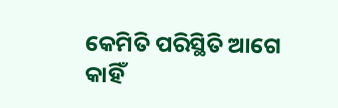କେମିତି ପରିସ୍ଥିତି ଆଗେ
କାହିଁ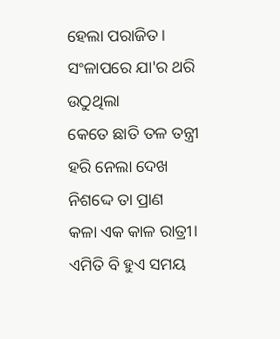ହେଲା ପରାଜିତ।
ସଂଳାପରେ ଯା'ର ଥରି ଉଠୁଥିଲା
କେତେ ଛାତି ତଳ ତନ୍ତ୍ରୀ
ହରି ନେଲା ଦେଖ ନିଶଦ୍ଦେ ତା ପ୍ରାଣ
କଳା ଏକ କାଳ ରାତ୍ରୀ।
ଏମିତି ବି ହୁଏ ସମୟ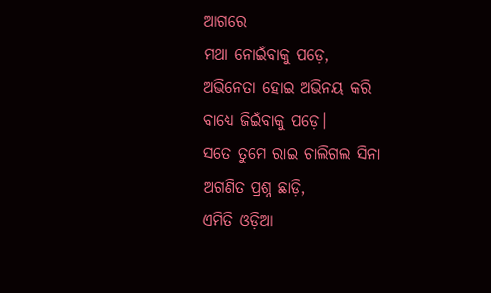ଆଗରେ
ମଥା ନୋଇଁବାକୁ ପଡ଼େ,
ଅଭିନେତା ହୋଇ ଅଭିନୟ କରି
ବାଧ୍ୟେ ଜିଇଁବାକୁ ପଡ଼େ।
ସତେ ତୁମେ ରାଇ ଚାଲିଗଲ ସିନା
ଅଗଣିତ ପ୍ରଶ୍ନ ଛାଡ଼ି,
ଏମିତି ଓଡ଼ିଆ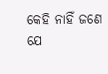କେହି ନାହିଁ ଜଣେ
ଯେ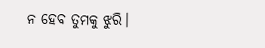ନ ହେବ ତୁମକୁ ଝୁରି।